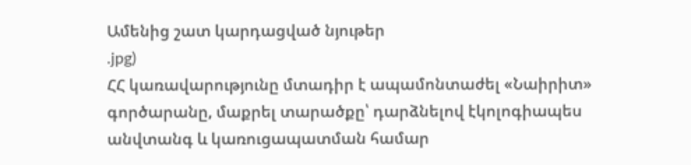Ամենից շատ կարդացված նյութեր
.jpg)
ՀՀ կառավարությունը մտադիր է ապամոնտաժել «Նաիրիտ» գործարանը, մաքրել տարածքը՝ դարձնելով էկոլոգիապես անվտանգ և կառուցապատման համար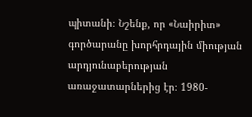պիտանի։ Նշենք, որ «Նաիրիտ» գործարանը խորհրդային միության արդյունաբերության առաջատարներից էր։ 1980-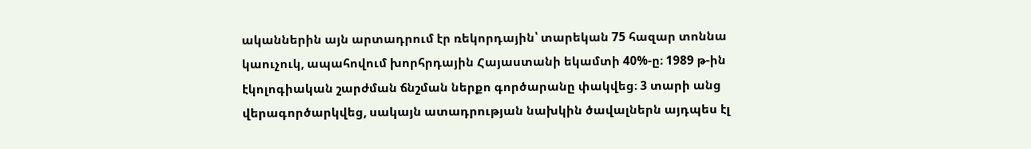ականներին այն արտադրում էր ռեկորդային՝ տարեկան 75 հազար տոննա կաուչուկ, ապահովում խորհրդային Հայաստանի եկամտի 40%-ը։ 1989 թ-ին էկոլոգիական շարժման ճնշման ներքո գործարանը փակվեց։ 3 տարի անց վերագործարկվեց, սակայն ատադրության նախկին ծավալներն այդպես էլ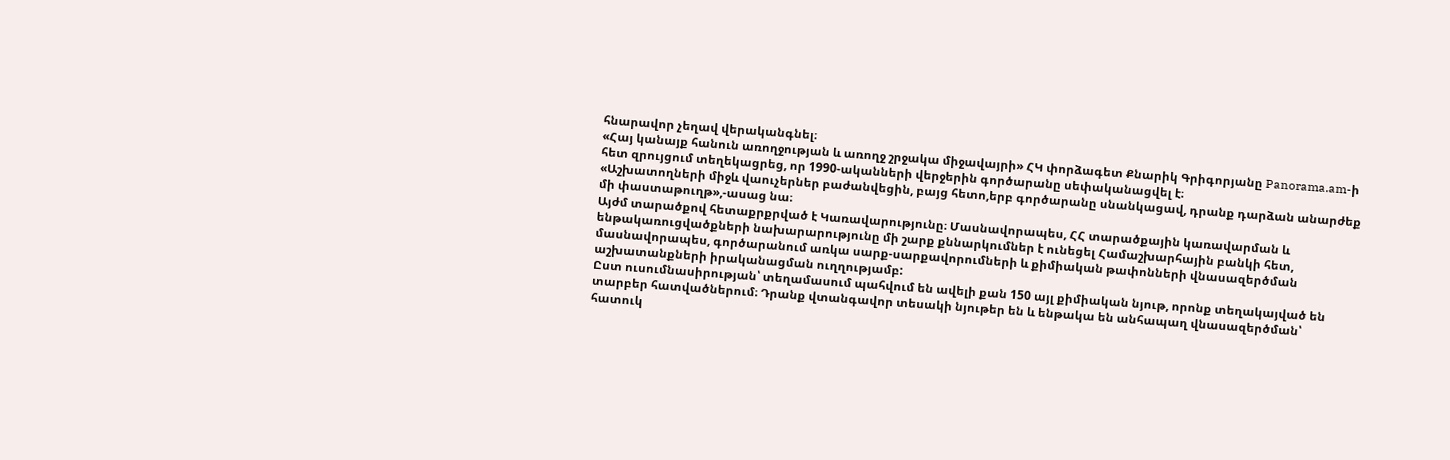հնարավոր չեղավ վերականգնել։
«Հայ կանայք հանուն առողջության և առողջ շրջակա միջավայրի» ՀԿ փորձագետ Քնարիկ Գրիգորյանը Panorama.am-ի հետ զրույցում տեղեկացրեց, որ 1990-ականների վերջերին գործարանը սեփականացվել է։
«Աշխատողների միջև վաուչերներ բաժանվեցին, բայց հետո,երբ գործարանը սնանկացավ, դրանք դարձան անարժեք մի փաստաթուղթ»,-ասաց նա։
Այժմ տարածքով հետաքրքրված է Կառավարությունը։ Մասնավորապես, ՀՀ տարածքային կառավարման և ենթակառուցվածքների նախարարությունը մի շարք քննարկումներ է ունեցել Համաշխարհային բանկի հետ, մասնավորապես, գործարանում առկա սարք-սարքավորումների և քիմիական թափոնների վնասազերծման աշխատանքների իրականացման ուղղությամբ:
Ըստ ուսումնասիրության՝ տեղամասում պահվում են ավելի քան 150 այլ քիմիական նյութ, որոնք տեղակայված են տարբեր հատվածներում։ Դրանք վտանգավոր տեսակի նյութեր են և ենթակա են անհապաղ վնասազերծման՝ հատուկ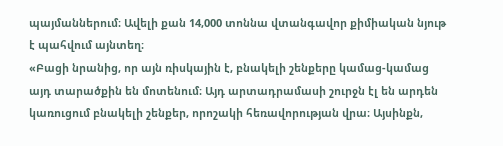պայմաններում։ Ավելի քան 14,000 տոննա վտանգավոր քիմիական նյութ է պահվում այնտեղ։
«Բացի նրանից, որ այն ռիսկային է, բնակելի շենքերը կամաց-կամաց այդ տարածքին են մոտենում։ Այդ արտադրամասի շուրջն էլ են արդեն կառուցում բնակելի շենքեր, որոշակի հեռավորության վրա։ Այսինքն,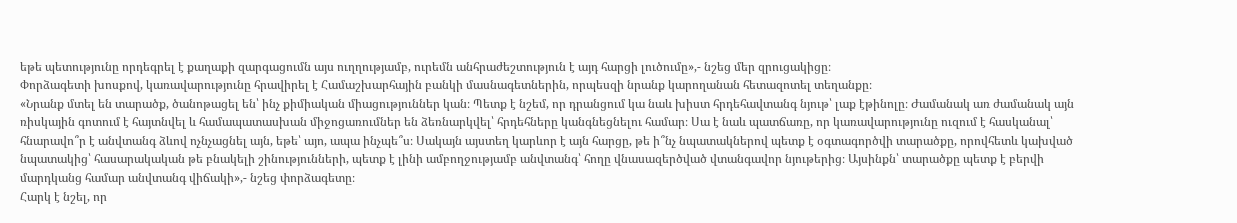եթե պետությունը որդեգրել է քաղաքի զարգացումն այս ուղղությամբ, ուրեմն անհրաժեշտություն է այդ հարցի լուծումը»,- նշեց մեր զրուցակիցը։
Փորձագետի խոսքով, կառավարությունը հրավիրել է Համաշխարհային բանկի մասնագետներին, որպեսզի նրանք կարողանան հետազոտել տեղանքը։
«Նրանք մտել են տարածք, ծանոթացել են՝ ինչ քիմիական միացություններ կան։ Պետք է նշեմ, որ դրանցում կա նաև խիստ հրդեհավտանգ նյութ՝ լաք էթինոլը։ Ժամանակ առ ժամանակ այն ռիսկային գոտում է հայտնվել և համապատասխան միջոցառումներ են ձեռնարկվել՝ հրդեհները կանգնեցնելու համար։ Սա է նաև պատճառը, որ կառավարությունը ուզում է հասկանալ՝ հնարավո՞ր է անվտանգ ձևով ոչնչացնել այն, եթե՝ այո, ապա ինչպե՞ս։ Սակայն այստեղ կարևոր է այն հարցը, թե ի՞նչ նպատակներով պետք է օգտագործվի տարածքը, որովհետև կախված նպատակից՝ հասարակական թե բնակելի շինությունների, պետք է լինի ամբողջությամբ անվտանգ՝ հողը վնասազերծված վտանգավոր նյութերից։ Այսինքն՝ տարածքը պետք է բերվի մարդկանց համար անվտանգ վիճակի»,- նշեց փորձագետը։
Հարկ է նշել, որ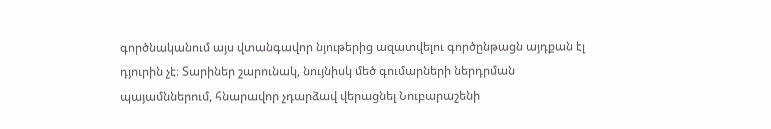գործնականում այս վտանգավոր նյութերից ազատվելու գործընթացն այդքան էլ դյուրին չէ։ Տարիներ շարունակ, նույնիսկ մեծ գումարների ներդրման պայամններում, հնարավոր չդարձավ վերացնել Նուբարաշենի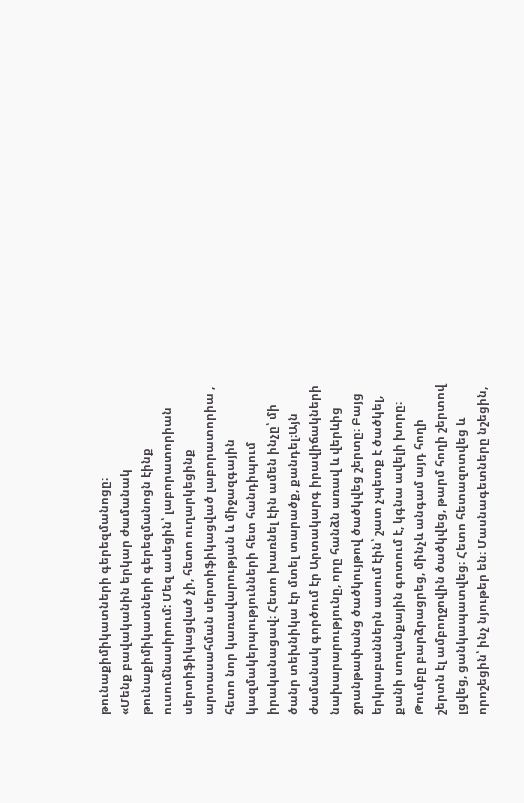թունաքիմիկատների գերեզմանոցը։
«Մենք բավականին երկար ժամանակ թունաքիմիկատների գերեզմանոցն էինք ուսումնասիրում: Մեզ ասեցին՝ լաբորատորիան սերտիֆիկացված չի, հետո ուղարկեցինք արտասահման սերտիֆիկացված լաբորատորիա , հետո նոր կառավարության և միջազգային կազմակերպությունների հետ հանդիպում իրականացավ։ Հետո խառնել էին ամեն ինչը՝ մի ծանր տեխնիկա էր մտել տարածք, քանդել։Այն ժամանակ գործում էր Արտակարգ իրավիճակների նախարարությունը, որը հանձն առավ և վերևից ջրանթափանց ծածկույթով ծածկվեց շերտը։ Բայց երկրաբաններն ասում էին՝ շատ չպետք է ծածկել, քանի սողանքային գոտում է, կգնա ավելի խորը։ Թումբը բարձրացրեց, մինչև անգամ այդ հողի շերտն էլ ամբողջովին ծածկվեց, թարմ հողի շերտով լցվեց, ցանկապատվեց։ Հետո հետազոտվեց և որոշեցին՝ ինչ նյութեր են։ Մասնագետները նշեցին,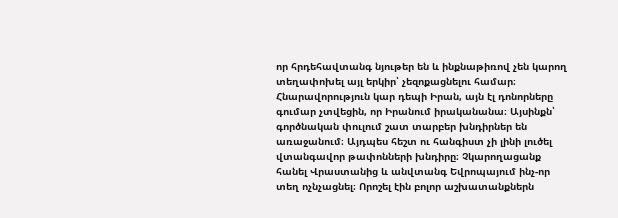որ հրդեհավտանգ նյութեր են և ինքնաթիռով չեն կարող տեղափոխել այլ երկիր՝ չեզոքացնելու համար։ Հնարավորություն կար դեպի Իրան, այն էլ դոնորները գումար չտվեցին, որ Իրանում իրականանա։ Այսինքն՝ գործնական փուլում շատ տարբեր խնդիրներ են առաջանում։ Այդպես հեշտ ու հանգիստ չի լինի լուծել վտանգավոր թափոնների խնդիրը։ Չկարողացանք հանել Վրաստանից և անվտանգ Եվրոպայում ինչ-որ տեղ ոչնչացնել։ Որոշել էին բոլոր աշխատանքներն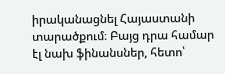իրականացնել Հայաստանի տարածքում։ Բայց դրա համար էլ նախ ֆինանսներ, հետո՝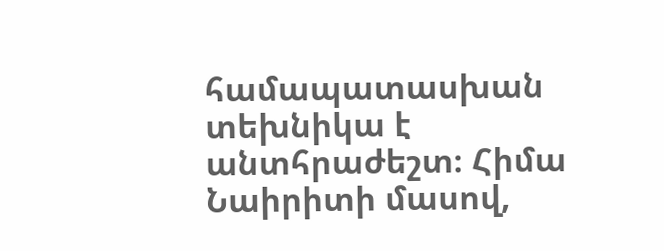համապատասխան տեխնիկա է անտհրաժեշտ։ Հիմա Նաիրիտի մասով,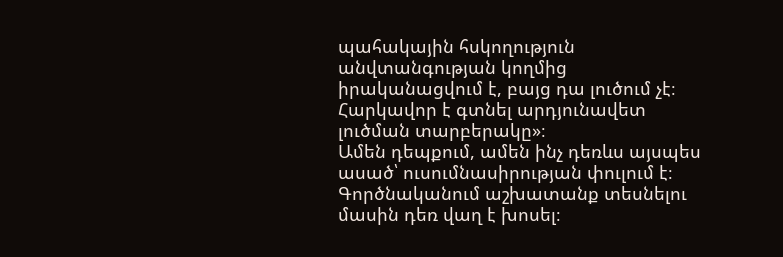պահակային հսկողություն անվտանգության կողմից իրականացվում է, բայց դա լուծում չէ։ Հարկավոր է գտնել արդյունավետ լուծման տարբերակը»։
Ամեն դեպքում, ամեն ինչ դեռևս այսպես ասած՝ ուսումնասիրության փուլում է։ Գործնականում աշխատանք տեսնելու մասին դեռ վաղ է խոսել։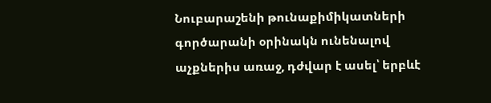Նուբարաշենի թունաքիմիկատների գործարանի օրինակն ունենալով աչքներիս առաջ, դժվար է ասել՝ երբևէ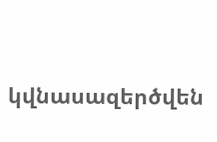կվնասազերծվեն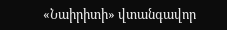«Նաիրիտի» վտանգավոր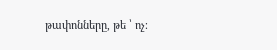թափոնները, թե ՝ ոչ։